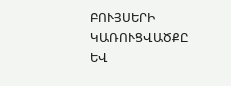ԲՈՒՅՍԵՐԻ ԿԱՌՈՒՑՎԱԾՔԸ ԵՎ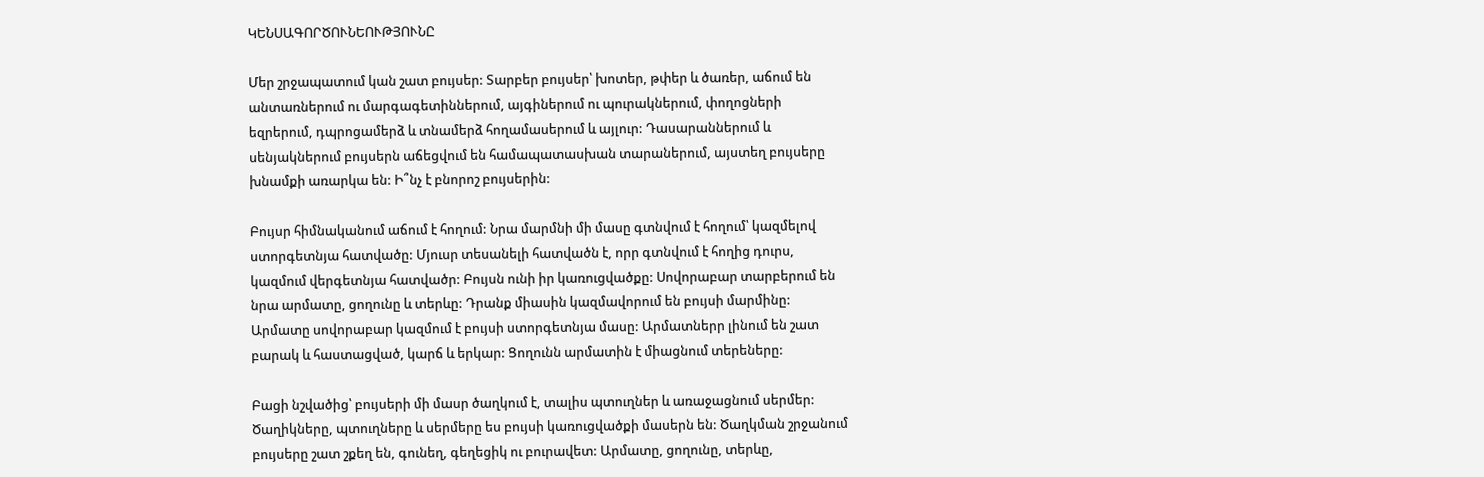ԿԵՆՍԱԳՈՐԾՈՒՆԵՈՒԹՅՈՒՆԸ

Մեր շրջապատում կան շատ բույսեր: Տարբեր բույսեր՝ խոտեր, թփեր և ծառեր, աճում են անտառներում ու մարգագետիններում, այգիներում ու պուրակներում, փողոցների եզրերում, դպրոցամերձ և տնամերձ հողամասերում և այլուր: Դասարաններում և սենյակներում բույսերն աճեցվում են համապատասխան տարաներում, այստեղ բույսերը խնամքի առարկա են: Ի՞նչ է բնորոշ բույսերին:

Բույսր հիմնականում աճում է հողում: Նրա մարմնի մի մասը գտնվում է հողում՝ կազմելով ստորգետնյա հատվածը: Մյուսր տեսանելի հատվածն է, որր գտնվում է հողից դուրս, կազմում վերգետնյա հատվածր: Բույսն ունի իր կառուցվածքը: Սովորաբար տարբերում են նրա արմատը, ցողունը և տերևը: Դրանք միասին կազմավորում են բույսի մարմինը: Արմատը սովորաբար կազմում է բույսի ստորգետնյա մասը: Արմատներր լինում են շատ բարակ և հաստացված, կարճ և երկար: Ցողունն արմատին է միացնում տերեները:

Բացի նշվածից՝ բույսերի մի մասր ծաղկում է, տալիս պտուղներ և առաջացնում սերմեր: Ծաղիկները, պտուղները և սերմերը ես բույսի կառուցվածքի մասերն են: Ծաղկման շրջանում բույսերը շատ շքեղ են, գունեղ, գեղեցիկ ու բուրավետ: Արմատը, ցողունը, տերևը,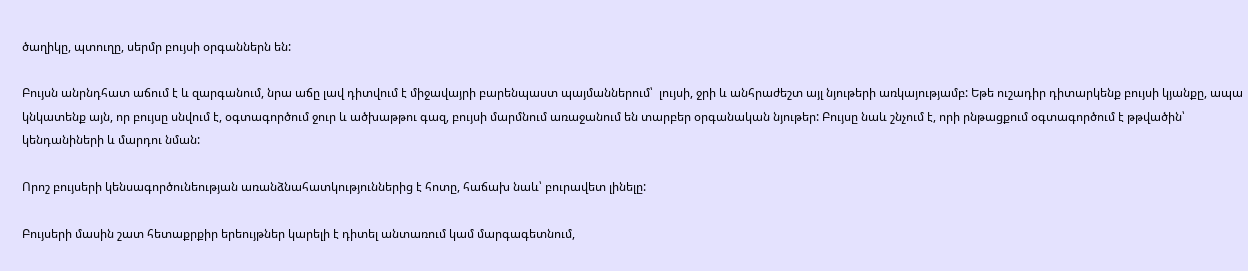ծաղիկը, պտուղը, սերմր բույսի օրգաններն են:

Բույսն անրնդհատ աճում է և զարգանում, նրա աճը լավ դիտվում է միջավայրի բարենպաստ պայմաններում՝  լույսի, ջրի և անհրաժեշտ այլ նյութերի առկայությամբ: Եթե ուշադիր դիտարկենք բույսի կյանքը, ապա կնկատենք այն, որ բույսը սնվում է, օգտագործում ջուր և ածխաթթու գազ, բույսի մարմնում առաջանում են տարբեր օրգանական նյութեր: Բույսը նաև շնչում է, որի րնթացքում օգտագործում է թթվածին՝ կենդանիների և մարդու նման:

Որոշ բույսերի կենսագործունեության առանձնահատկություններից է հոտը, հաճախ նաև՝ բուրավետ լինելը:

Բույսերի մասին շատ հետաքրքիր երեույթներ կարելի է դիտել անտառում կամ մարգագետնում,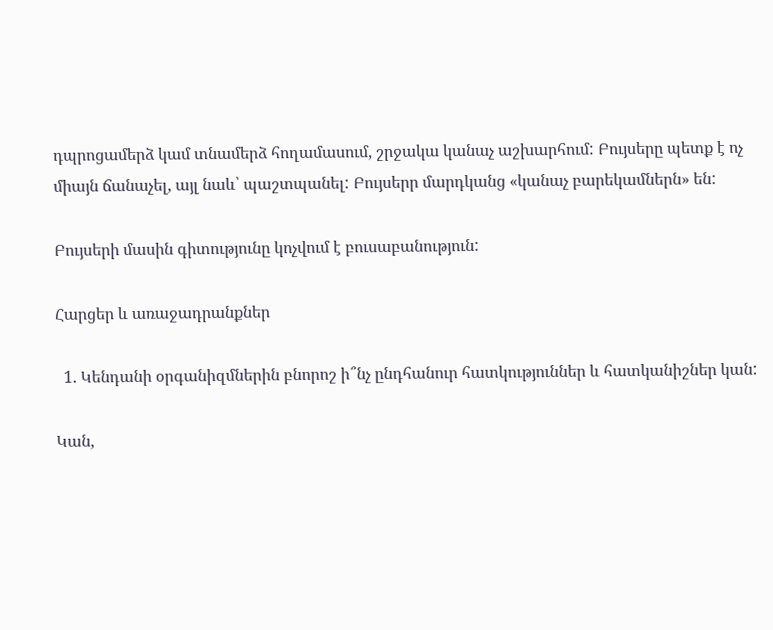դպրոցամերձ կամ տնամերձ հողամասում, շրջակա կանաչ աշխարհում: Բույսերը պետք է ոչ միայն ճանաչել, այլ նաև՝ պաշտպանել: Բույսերր մարդկանց «կանաչ բարեկամներն» են:

Բույսերի մասին գիտությունը կոչվում է բուսաբանություն:

Հարցեր և առաջադրանքներ

  1. Կենդանի օրգանիզմներին բնորոշ ի՞նչ ընդհանուր հատկություններ և հատկանիշներ կան:

Կան,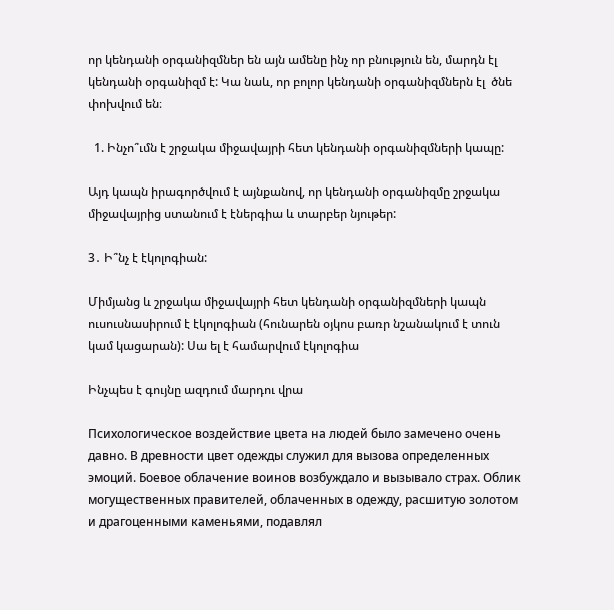որ կենդանի օրգանիզմներ են այն ամենը ինչ որ բնություն են, մարդն էլ կենդանի օրգանիզմ է: Կա նաև, որ բոլոր կենդանի օրգանիզմներն էլ  ծնե փոխվում են։

  1. Ինչո՞ւմն է շրջակա միջավայրի հետ կենդանի օրգանիզմների կապը:

Այդ կապն իրագործվում է այնքանով, որ կենդանի օրգանիզմը շրջակա միջավայրից ստանում է էներգիա և տարբեր նյութեր:

3․ Ի՞նչ է էկոլոգիան:

Միմյանց և շրջակա միջավայրի հետ կենդանի օրգանիզմների կապն ուսուսնասիրում է էկոլոգիան (հունարեն օյկոս բառր նշանակում է տուն կամ կացարան): Սա ել է համարվում էկոլոգիա

Ինչպես է գույնը ազդում մարդու վրա

Психологическое воздействие цвета на людей было замечено очень давно. В древности цвет одежды служил для вызова определенных эмоций. Боевое облачение воинов возбуждало и вызывало страх. Облик могущественных правителей, облаченных в одежду, расшитую золотом и драгоценными каменьями, подавлял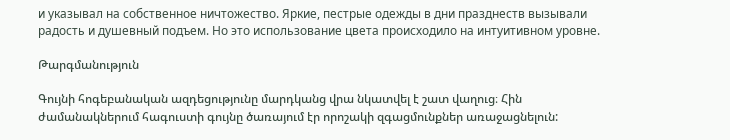и указывал на собственное ничтожество. Яркие, пестрые одежды в дни празднеств вызывали радость и душевный подъем. Но это использование цвета происходило на интуитивном уровне.

Թարգմանություն

Գույնի հոգեբանական ազդեցությունը մարդկանց վրա նկատվել է շատ վաղուց։ Հին ժամանակներում հագուստի գույնը ծառայում էր որոշակի զգացմունքներ առաջացնելուն: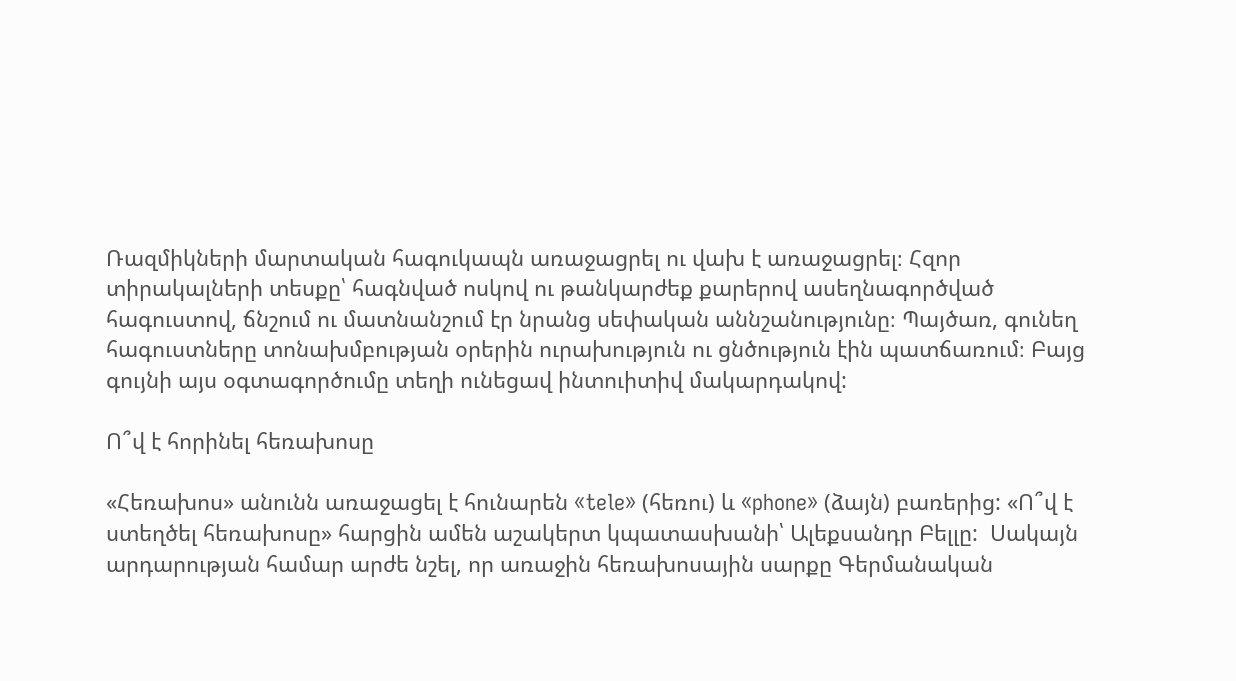Ռազմիկների մարտական հագուկապն առաջացրել ու վախ է առաջացրել։ Հզոր տիրակալների տեսքը՝ հագնված ոսկով ու թանկարժեք քարերով ասեղնագործված հագուստով, ճնշում ու մատնանշում էր նրանց սեփական աննշանությունը։ Պայծառ, գունեղ հագուստները տոնախմբության օրերին ուրախություն ու ցնծություն էին պատճառում։ Բայց գույնի այս օգտագործումը տեղի ունեցավ ինտուիտիվ մակարդակով:

Ո՞վ է հորինել հեռախոսը

«Հեռախոս» անունն առաջացել է հունարեն «tele» (հեռու) և «phone» (ձայն) բառերից: «Ո՞վ է ստեղծել հեռախոսը» հարցին ամեն աշակերտ կպատասխանի՝ Ալեքսանդր Բելլը:  Սակայն արդարության համար արժե նշել, որ առաջին հեռախոսային սարքը Գերմանական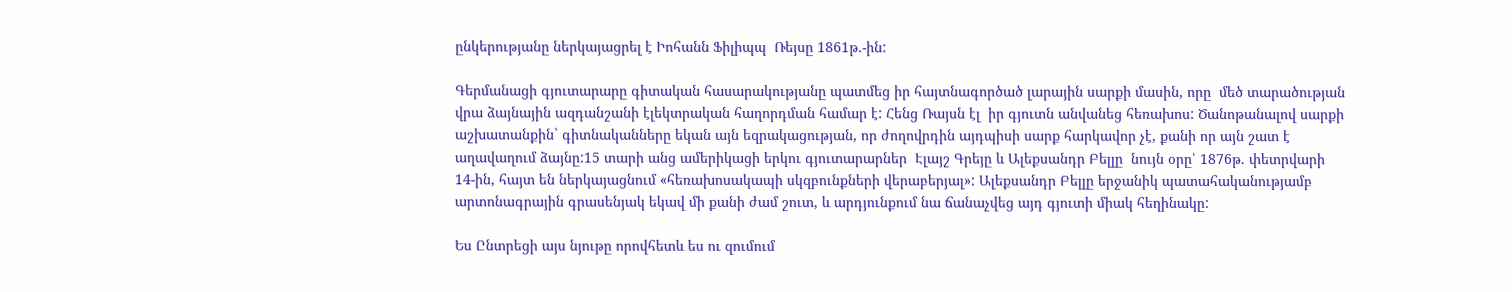ընկերությանը ներկայացրել է Իոհանն Ֆիլիպպ  Ռեյսը 1861թ.-ին:

Գերմանացի գյուտարարը գիտական հասարակությանը պատմեց իր հայտնագործած լարային սարքի մասին, որը  մեծ տարածության վրա ձայնային ազդանշանի էլեկտրական հաղորդման համար է: Հենց Ռայսն էլ  իր գյուտն անվանեց հեռախոս: Ծանոթանալով սարքի աշխատանքին` գիտնականները եկան այն եզրակացության, որ ժողովրդին այդպիսի սարք հարկավոր չէ, քանի որ այն շատ է աղավաղում ձայնը:15 տարի անց ամերիկացի երկու գյուտարարներ  Էլայշ Գրեյը և Ալեքսանդր Բելլը  նույն օրը՝ 1876թ. փետրվարի 14-ին, հայտ են ներկայացնում «հեռախոսակապի սկզբունքների վերաբերյալ»: Ալեքսանդր Բելլը երջանիկ պատահականությամբ արտոնագրային գրասենյակ եկավ մի քանի ժամ շուտ, և արդյունքում նա ճանաչվեց այդ գյուտի միակ հեղինակը:

Ես Ընտրեցի այս նյութը որովհետև ես ու զումում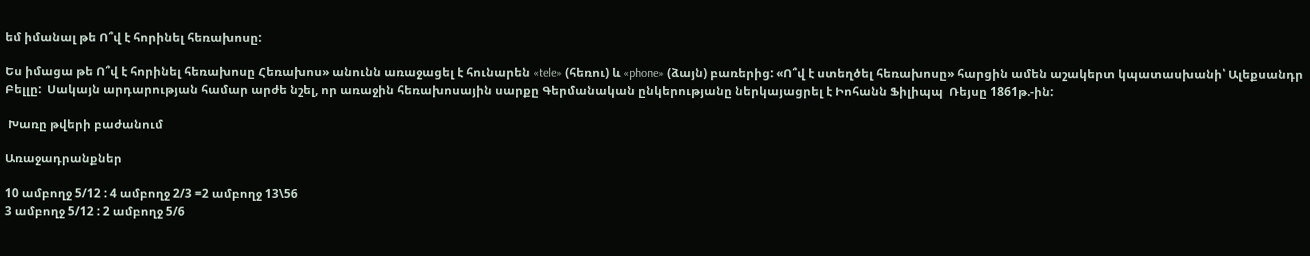եմ իմանալ թե Ո՞վ է հորինել հեռախոսը:

Ես իմացա թե Ո՞վ է հորինել հեռախոսը Հեռախոս» անունն առաջացել է հունարեն «tele» (հեռու) և «phone» (ձայն) բառերից: «Ո՞վ է ստեղծել հեռախոսը» հարցին ամեն աշակերտ կպատասխանի՝ Ալեքսանդր Բելլը:  Սակայն արդարության համար արժե նշել, որ առաջին հեռախոսային սարքը Գերմանական ընկերությանը ներկայացրել է Իոհանն Ֆիլիպպ  Ռեյսը 1861թ.-ին:

 Խառը թվերի բաժանում

Առաջադրանքներ

10 ամբողջ 5/12 : 4 ամբողջ 2/3 =2 ամբողջ 13\56
3 ամբողջ 5/12 : 2 ամբողջ 5/6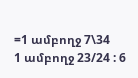=1 ամբողջ 7\34
1 ամբողջ 23/24 : 6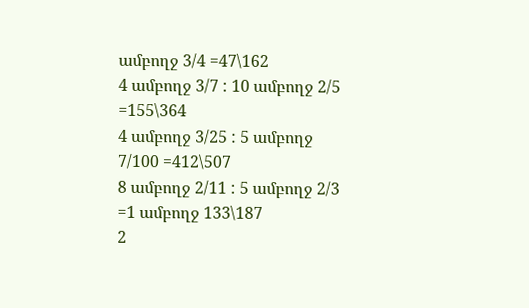ամբողջ 3/4 =47\162
4 ամբողջ 3/7 : 10 ամբողջ 2/5 =155\364
4 ամբողջ 3/25 : 5 ամբողջ 7/100 =412\507
8 ամբողջ 2/11 : 5 ամբողջ 2/3 =1 ամբողջ 133\187
2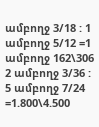ամբողջ 3/18 : 1 ամբողջ 5/12 =1 ամբողջ 162\306
2 ամբողջ 3/36 : 5 ամբողջ 7/24 =1.800\4.500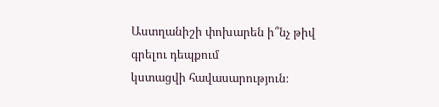Աստղանիշի փոխարեն ի՞նչ թիվ գրելու դեպքում
կստացվի հավասարություն։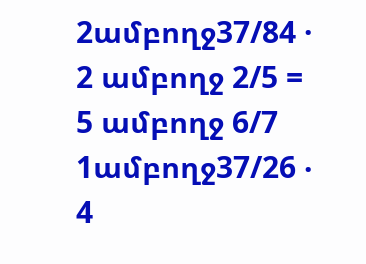2ամբողջ37/84 · 2 ամբողջ 2/5 = 5 ամբողջ 6/7
1ամբողջ37/26 ‧ 4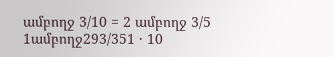ամբողջ 3/10 = 2 ամբողջ 3/5
1ամբողջ293/351 · 10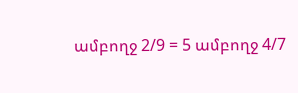ամբողջ 2/9 = 5 ամբողջ 4/7